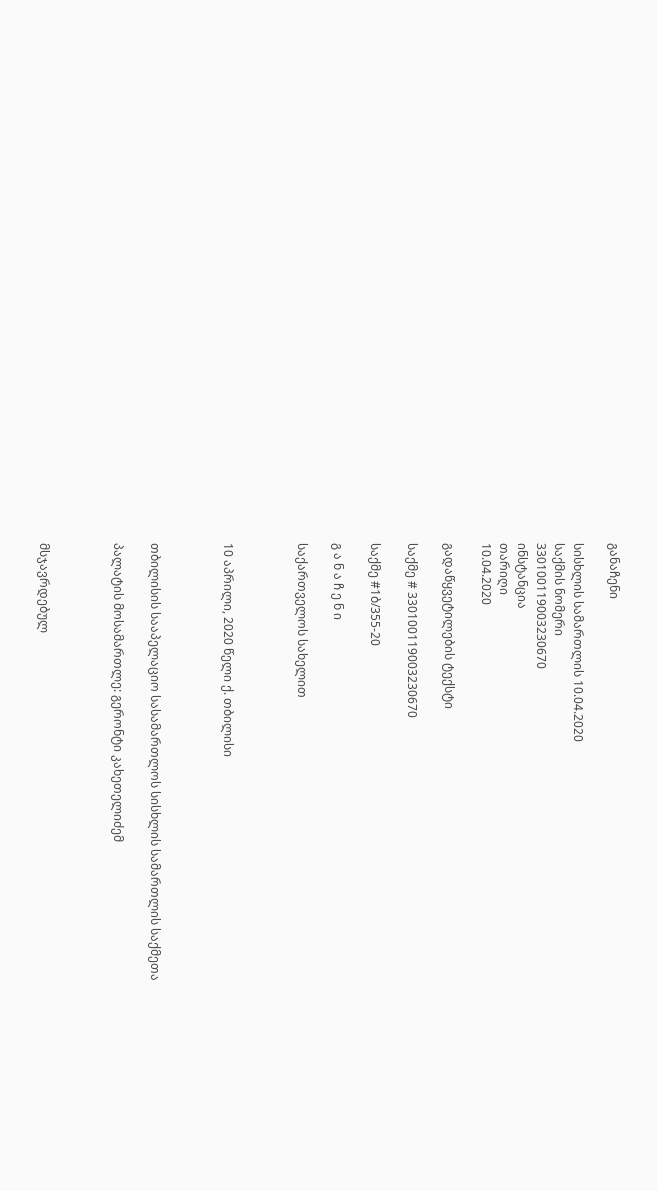განაჩენი

სისხლის სამართლის 10.04.2020
საქმის ნომერი
330100119003230670
ინსტანცია
თარიღი
10.04.2020

გადაწყვეტილების ტექსტი

საქმე # 330100119003230670

საქმე #1ბ/355-20

გ ა ნ ა ჩ ე ნ ი

საქართველოს სახელით



10 აპრილი, 2020 წელი ქ. თბილისი



თბილისის სააპელაციო სასამართლოს სისხლის სამართლის საქმეთა

პალატის მოსამართლე: გერონტი კახეთელიძემ



მსჯავრდებულ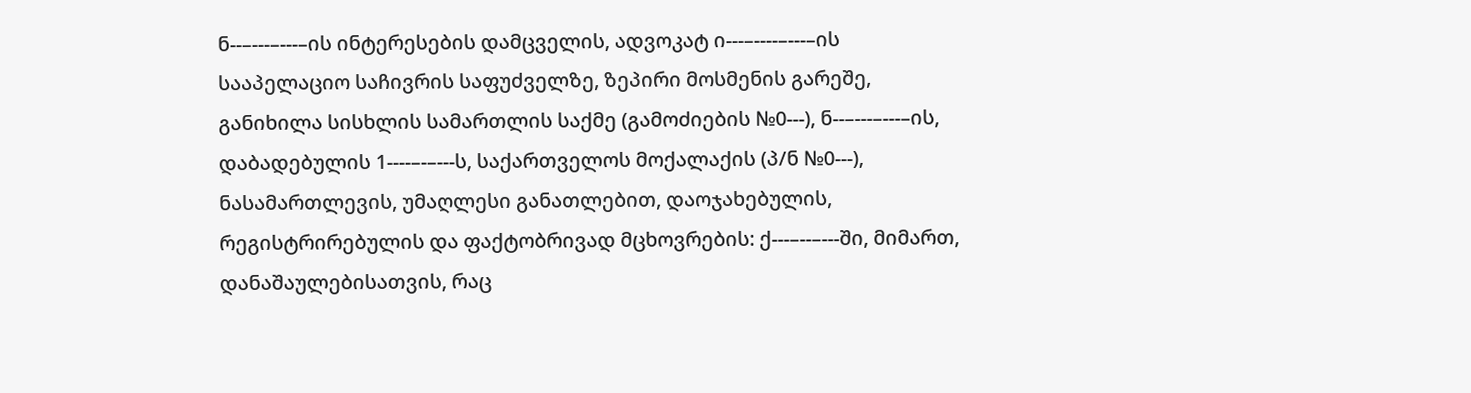ნ--–---–---–ის ინტერესების დამცველის, ადვოკატ ი---–----–---–ის სააპელაციო საჩივრის საფუძველზე, ზეპირი მოსმენის გარეშე, განიხილა სისხლის სამართლის საქმე (გამოძიების №0---), ნ--–---–---–ის, დაბადებულის 1----–-–---ს, საქართველოს მოქალაქის (პ/ნ №0---), ნასამართლევის, უმაღლესი განათლებით, დაოჯახებულის, რეგისტრირებულის და ფაქტობრივად მცხოვრების: ქ---–--–---ში, მიმართ, დანაშაულებისათვის, რაც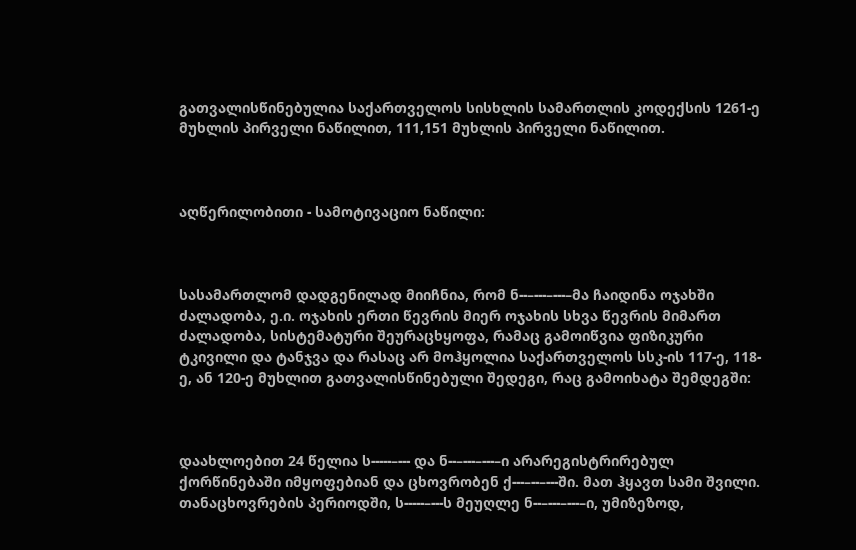გათვალისწინებულია საქართველოს სისხლის სამართლის კოდექსის 1261-ე მუხლის პირველი ნაწილით, 111,151 მუხლის პირველი ნაწილით.



აღწერილობითი - სამოტივაციო ნაწილი:



სასამართლომ დადგენილად მიიჩნია, რომ ნ--–---–---–მა ჩაიდინა ოჯახში ძალადობა, ე.ი. ოჯახის ერთი წევრის მიერ ოჯახის სხვა წევრის მიმართ ძალადობა, სისტემატური შეურაცხყოფა, რამაც გამოიწვია ფიზიკური ტკივილი და ტანჯვა და რასაც არ მოჰყოლია საქართველოს სსკ-ის 117-ე, 118-ე, ან 120-ე მუხლით გათვალისწინებული შედეგი, რაც გამოიხატა შემდეგში:



დაახლოებით 24 წელია ს-----–--- და ნ--–---–---–ი არარეგისტრირებულ ქორწინებაში იმყოფებიან და ცხოვრობენ ქ---–--–---ში. მათ ჰყავთ სამი შვილი. თანაცხოვრების პერიოდში, ს-----–---ს მეუღლე ნ--–---–---–ი, უმიზეზოდ,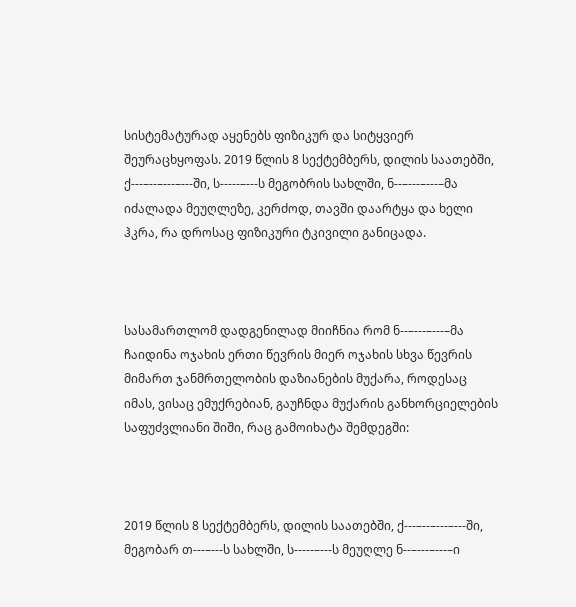სისტემატურად აყენებს ფიზიკურ და სიტყვიერ შეურაცხყოფას. 2019 წლის 8 სექტემბერს, დილის საათებში, ქ---–--–---–---ში, ს-----–---ს მეგობრის სახლში, ნ--–---–---–მა იძალადა მეუღლეზე, კერძოდ, თავში დაარტყა და ხელი ჰკრა, რა დროსაც ფიზიკური ტკივილი განიცადა.



სასამართლომ დადგენილად მიიჩნია რომ ნ--–---–---–მა ჩაიდინა ოჯახის ერთი წევრის მიერ ოჯახის სხვა წევრის მიმართ ჯანმრთელობის დაზიანების მუქარა, როდესაც იმას, ვისაც ემუქრებიან, გაუჩნდა მუქარის განხორციელების საფუძვლიანი შიში, რაც გამოიხატა შემდეგში:



2019 წლის 8 სექტემბერს, დილის საათებში, ქ---–--–---–---ში, მეგობარ თ---–---ს სახლში, ს-----–---ს მეუღლე ნ--–---–---–ი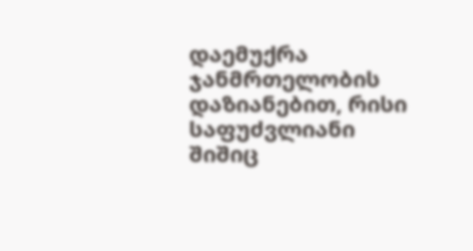დაემუქრა ჯანმრთელობის დაზიანებით, რისი საფუძვლიანი შიშიც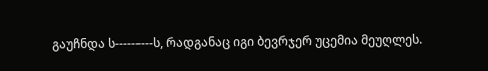გაუჩნდა ს-----–---ს, რადგანაც იგი ბევრჯერ უცემია მეუღლეს.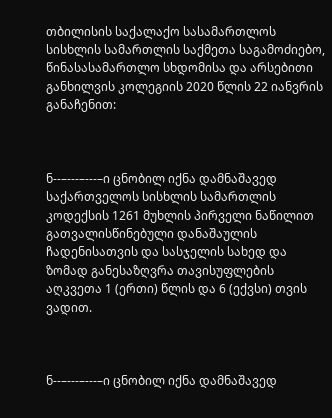თბილისის საქალაქო სასამართლოს სისხლის სამართლის საქმეთა საგამოძიებო, წინასასამართლო სხდომისა და არსებითი განხილვის კოლეგიის 2020 წლის 22 იანვრის განაჩენით:



ნ--–---–---–ი ცნობილ იქნა დამნაშავედ საქართველოს სისხლის სამართლის კოდექსის 1261 მუხლის პირველი ნაწილით გათვალისწინებული დანაშაულის ჩადენისათვის და სასჯელის სახედ და ზომად განესაზღვრა თავისუფლების აღკვეთა 1 (ერთი) წლის და 6 (ექვსი) თვის ვადით.



ნ--–---–---–ი ცნობილ იქნა დამნაშავედ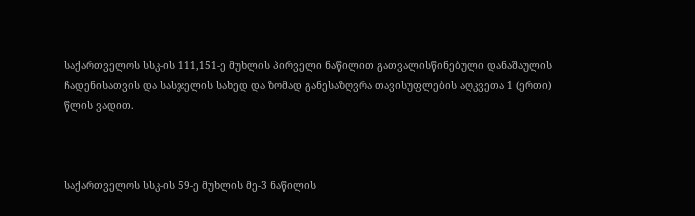საქართველოს სსკ-ის 111,151-ე მუხლის პირველი ნაწილით გათვალისწინებული დანაშაულის ჩადენისათვის და სასჯელის სახედ და ზომად განესაზღვრა თავისუფლების აღკვეთა 1 (ერთი) წლის ვადით.



საქართველოს სსკ-ის 59-ე მუხლის მე-3 ნაწილის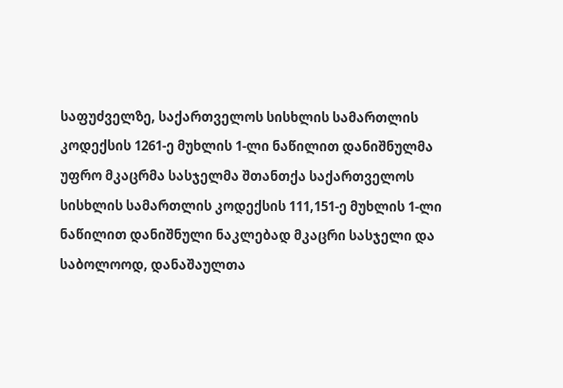საფუძველზე, საქართველოს სისხლის სამართლის კოდექსის 1261-ე მუხლის 1-ლი ნაწილით დანიშნულმა უფრო მკაცრმა სასჯელმა შთანთქა საქართველოს სისხლის სამართლის კოდექსის 111,151-ე მუხლის 1-ლი ნაწილით დანიშნული ნაკლებად მკაცრი სასჯელი და საბოლოოდ, დანაშაულთა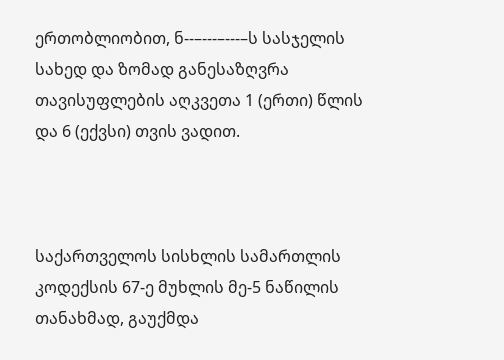ერთობლიობით, ნ--–---–---–ს სასჯელის სახედ და ზომად განესაზღვრა თავისუფლების აღკვეთა 1 (ერთი) წლის და 6 (ექვსი) თვის ვადით.



საქართველოს სისხლის სამართლის კოდექსის 67-ე მუხლის მე-5 ნაწილის თანახმად, გაუქმდა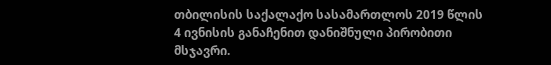თბილისის საქალაქო სასამართლოს 2019 წლის 4 ივნისის განაჩენით დანიშნული პირობითი მსჯავრი.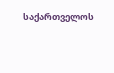საქართველოს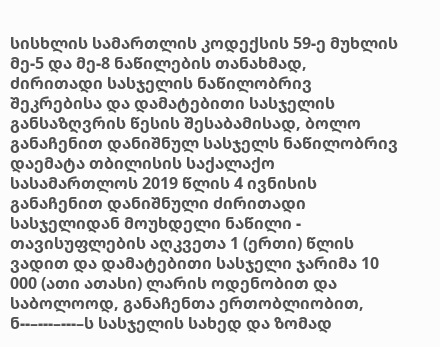სისხლის სამართლის კოდექსის 59-ე მუხლის მე-5 და მე-8 ნაწილების თანახმად, ძირითადი სასჯელის ნაწილობრივ შეკრებისა და დამატებითი სასჯელის განსაზღვრის წესის შესაბამისად, ბოლო განაჩენით დანიშნულ სასჯელს ნაწილობრივ დაემატა თბილისის საქალაქო სასამართლოს 2019 წლის 4 ივნისის განაჩენით დანიშნული ძირითადი სასჯელიდან მოუხდელი ნაწილი - თავისუფლების აღკვეთა 1 (ერთი) წლის ვადით და დამატებითი სასჯელი ჯარიმა 10 000 (ათი ათასი) ლარის ოდენობით და საბოლოოდ, განაჩენთა ერთობლიობით, ნ--–---–---–ს სასჯელის სახედ და ზომად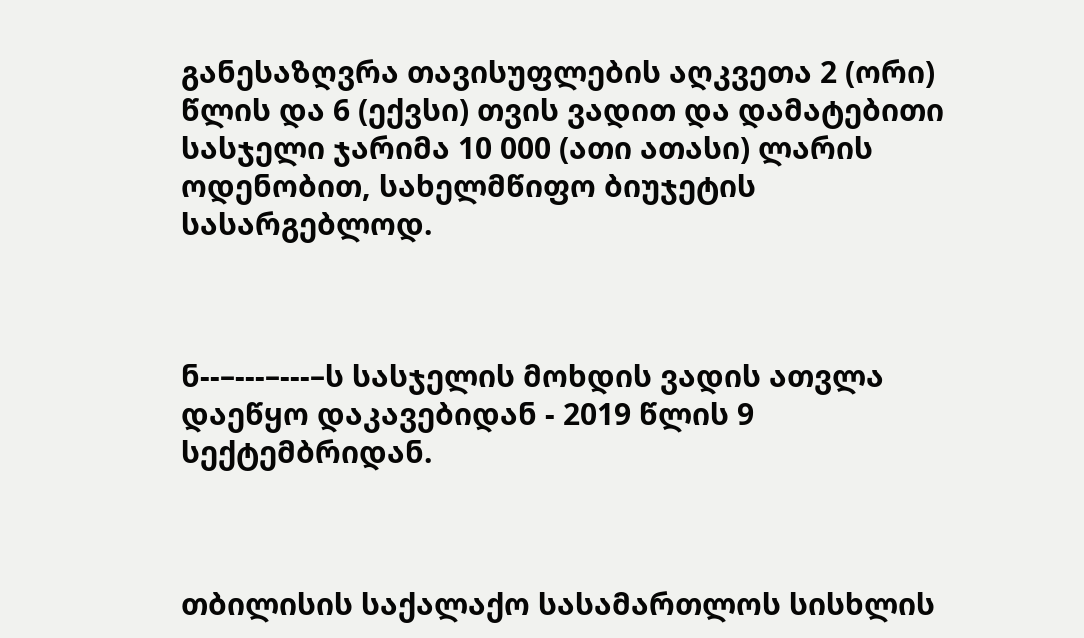განესაზღვრა თავისუფლების აღკვეთა 2 (ორი) წლის და 6 (ექვსი) თვის ვადით და დამატებითი სასჯელი ჯარიმა 10 000 (ათი ათასი) ლარის ოდენობით, სახელმწიფო ბიუჯეტის სასარგებლოდ.



ნ--–---–---–ს სასჯელის მოხდის ვადის ათვლა დაეწყო დაკავებიდან - 2019 წლის 9 სექტემბრიდან.



თბილისის საქალაქო სასამართლოს სისხლის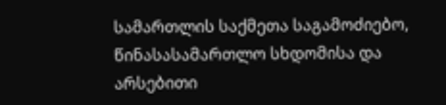სამართლის საქმეთა საგამოძიებო, წინასასამართლო სხდომისა და არსებითი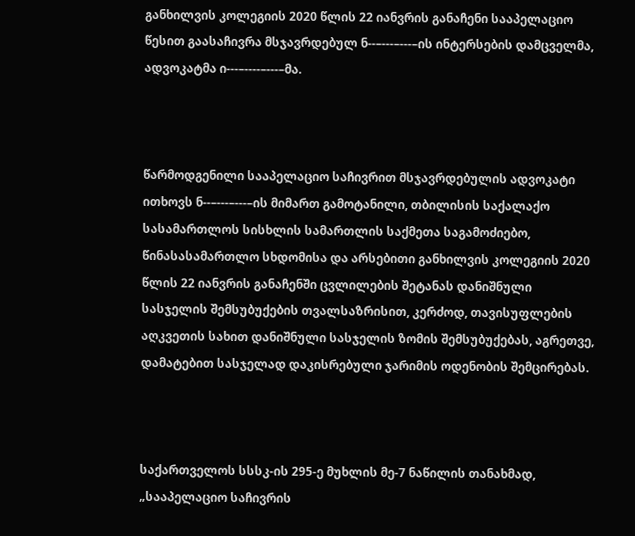განხილვის კოლეგიის 2020 წლის 22 იანვრის განაჩენი სააპელაციო წესით გაასაჩივრა მსჯავრდებულ ნ--–---–---–ის ინტერსების დამცველმა, ადვოკატმა ი---–----–---–მა.



წარმოდგენილი სააპელაციო საჩივრით მსჯავრდებულის ადვოკატი ითხოვს ნ--–---–---–ის მიმართ გამოტანილი, თბილისის საქალაქო სასამართლოს სისხლის სამართლის საქმეთა საგამოძიებო, წინასასამართლო სხდომისა და არსებითი განხილვის კოლეგიის 2020 წლის 22 იანვრის განაჩენში ცვლილების შეტანას დანიშნული სასჯელის შემსუბუქების თვალსაზრისით, კერძოდ, თავისუფლების აღკვეთის სახით დანიშნული სასჯელის ზომის შემსუბუქებას, აგრეთვე, დამატებით სასჯელად დაკისრებული ჯარიმის ოდენობის შემცირებას.



საქართველოს სსსკ-ის 295-ე მუხლის მე-7 ნაწილის თანახმად, „სააპელაციო საჩივრის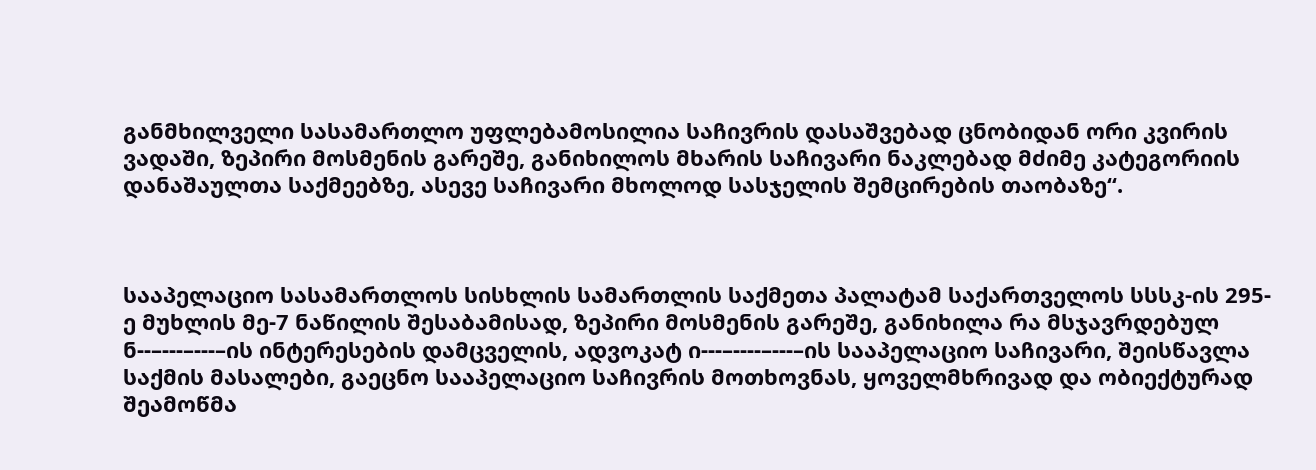განმხილველი სასამართლო უფლებამოსილია საჩივრის დასაშვებად ცნობიდან ორი კვირის ვადაში, ზეპირი მოსმენის გარეშე, განიხილოს მხარის საჩივარი ნაკლებად მძიმე კატეგორიის დანაშაულთა საქმეებზე, ასევე საჩივარი მხოლოდ სასჯელის შემცირების თაობაზე“.



სააპელაციო სასამართლოს სისხლის სამართლის საქმეთა პალატამ საქართველოს სსსკ-ის 295-ე მუხლის მე-7 ნაწილის შესაბამისად, ზეპირი მოსმენის გარეშე, განიხილა რა მსჯავრდებულ ნ--–---–---–ის ინტერესების დამცველის, ადვოკატ ი---–----–---–ის სააპელაციო საჩივარი, შეისწავლა საქმის მასალები, გაეცნო სააპელაციო საჩივრის მოთხოვნას, ყოველმხრივად და ობიექტურად შეამოწმა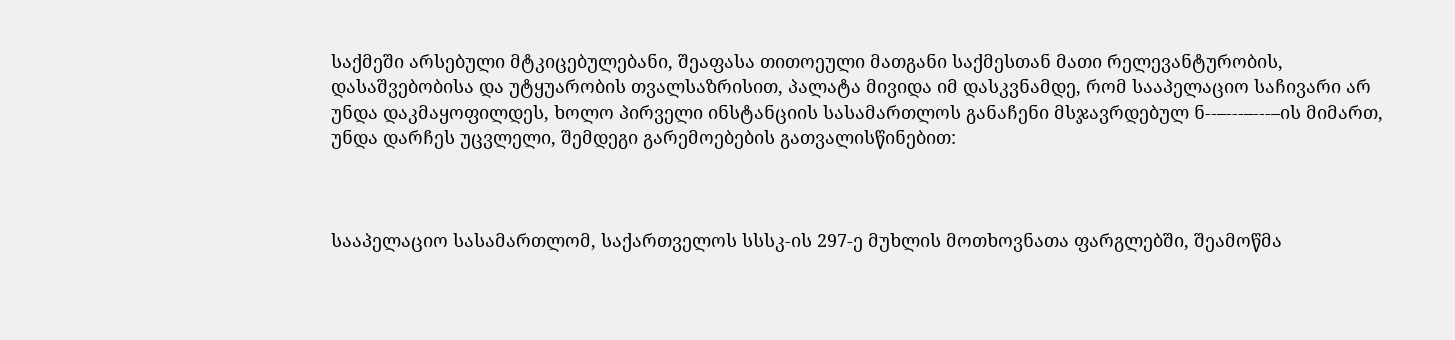საქმეში არსებული მტკიცებულებანი, შეაფასა თითოეული მათგანი საქმესთან მათი რელევანტურობის, დასაშვებობისა და უტყუარობის თვალსაზრისით, პალატა მივიდა იმ დასკვნამდე, რომ სააპელაციო საჩივარი არ უნდა დაკმაყოფილდეს, ხოლო პირველი ინსტანციის სასამართლოს განაჩენი მსჯავრდებულ ნ--–---–---–ის მიმართ, უნდა დარჩეს უცვლელი, შემდეგი გარემოებების გათვალისწინებით:



სააპელაციო სასამართლომ, საქართველოს სსსკ-ის 297-ე მუხლის მოთხოვნათა ფარგლებში, შეამოწმა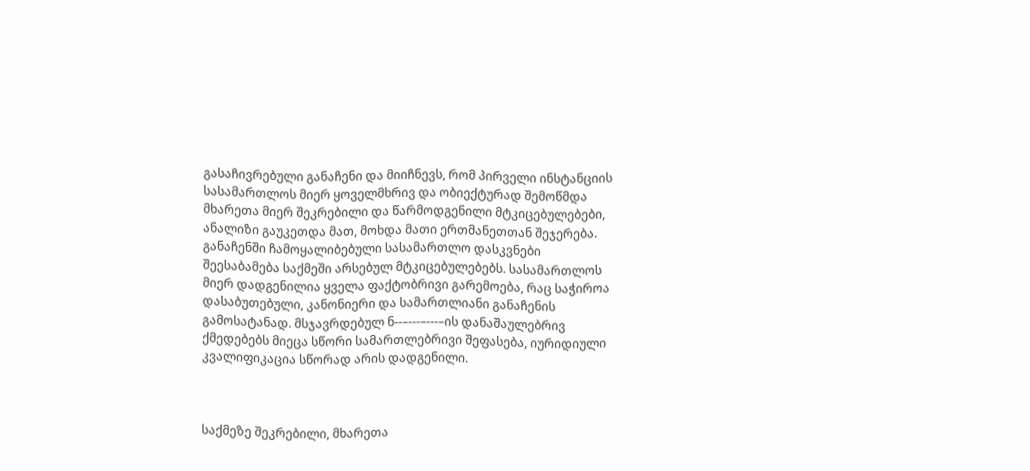გასაჩივრებული განაჩენი და მიიჩნევს, რომ პირველი ინსტანციის სასამართლოს მიერ ყოველმხრივ და ობიექტურად შემოწმდა მხარეთა მიერ შეკრებილი და წარმოდგენილი მტკიცებულებები, ანალიზი გაუკეთდა მათ, მოხდა მათი ერთმანეთთან შეჯერება. განაჩენში ჩამოყალიბებული სასამართლო დასკვნები შეესაბამება საქმეში არსებულ მტკიცებულებებს. სასამართლოს მიერ დადგენილია ყველა ფაქტობრივი გარემოება, რაც საჭიროა დასაბუთებული, კანონიერი და სამართლიანი განაჩენის გამოსატანად. მსჯავრდებულ ნ--–---–---–ის დანაშაულებრივ ქმედებებს მიეცა სწორი სამართლებრივი შეფასება, იურიდიული კვალიფიკაცია სწორად არის დადგენილი.



საქმეზე შეკრებილი, მხარეთა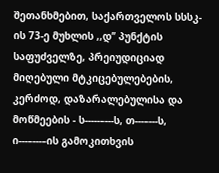შეთანხმებით, საქართველოს სსსკ-ის 73-ე მუხლის ,,დ’’ პუნქტის საფუძველზე, პრეიუდიციად მიღებული მტკიცებულებების, კერძოდ, დაზარალებულისა და მოწმეების - ს-----–---ს, თ---–---ს, ი---–---–ის გამოკითხვის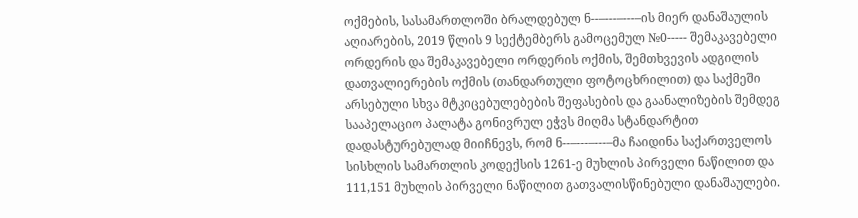ოქმების, სასამართლოში ბრალდებულ ნ--–---–---–ის მიერ დანაშაულის აღიარების, 2019 წლის 9 სექტემბერს გამოცემულ №0----- შემაკავებელი ორდერის და შემაკავებელი ორდერის ოქმის, შემთხვევის ადგილის დათვალიერების ოქმის (თანდართული ფოტოცხრილით) და საქმეში არსებული სხვა მტკიცებულებების შეფასების და გაანალიზების შემდეგ სააპელაციო პალატა გონივრულ ეჭვს მიღმა სტანდარტით დადასტურებულად მიიჩნევს, რომ ნ--–---–---–მა ჩაიდინა საქართველოს სისხლის სამართლის კოდექსის 1261-ე მუხლის პირველი ნაწილით და 111,151 მუხლის პირველი ნაწილით გათვალისწინებული დანაშაულები.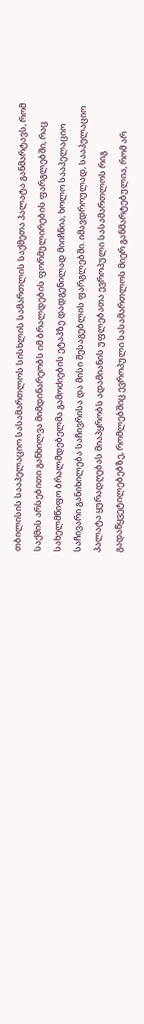თბილისის სააპელაციო სასამართლოს სისხლის სამართლის საქმეთა პალატა განმარტავს, რომ საქმის არსებითი განხილვა მიმდინარეობს იმ ბრალდების ფორმულირების ფარგლებში, რაც სახელმწიფო ბრალმდებელმა გამოძიების ეტაპზე დადგენილად მიიჩნია, ხოლო სააპელაციო საჩივარი განიხილება საჩივრისა და მისი შესაგებლის ფარგლებში. იმავდროულად, სააპელაციო პალატა ყურადღებას მიაპყრობს ადამიანის უფლებათა ევროპული სასამართლოს რიგ გადაწყვეტილებებზე, რომლებშიც ევროპული სასამართლოს მიერ განმარტებულია, რომ არ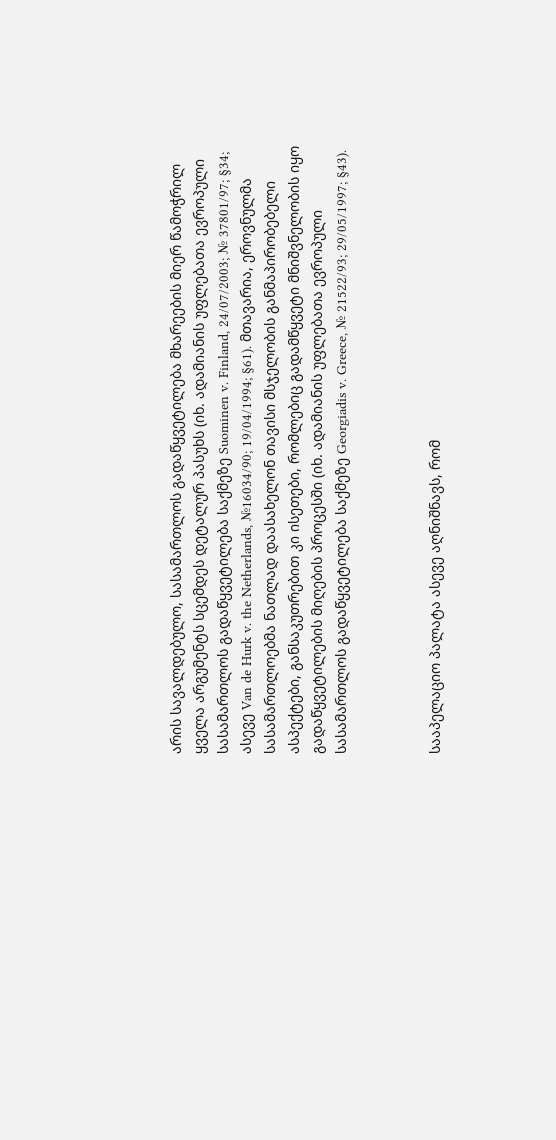არის სავალდებულო, სასამართლოს გადაწყვეტილება მხარეების მიერ წამოჭრილ ყველა არგუმენტს სცემდეს დეტალურ პასუხს (იხ. ადამიანის უფლებათა ევროპული სასამართლოს გადაწყვეტილება საქმეზე Suominen v. Finland, 24/07/2003; № 37801/97; §34; ასევე Van de Hurk v. the Netherlands, №16034/90; 19/04/1994; §61). მთავარია, ეროვნულმა სასამართლოებმა ნათლად დაასახელონ თავისი მსჯელობის განმაპირობებელი ასპექტები, განსაკუთრებით კი ისეთები, რომლებიც გადამწყვეტი მნიშვნელობის იყო გადაწყვეტილების მიღების პროცესში (იხ. ადამიანის უფლებათა ევროპული სასამართლოს გადაწყვეტილება საქმეზე Georgiadis v. Greece, № 21522/93; 29/05/1997; §43).



სააპელაციო პალატა ასევე აღნიშნავს, რომ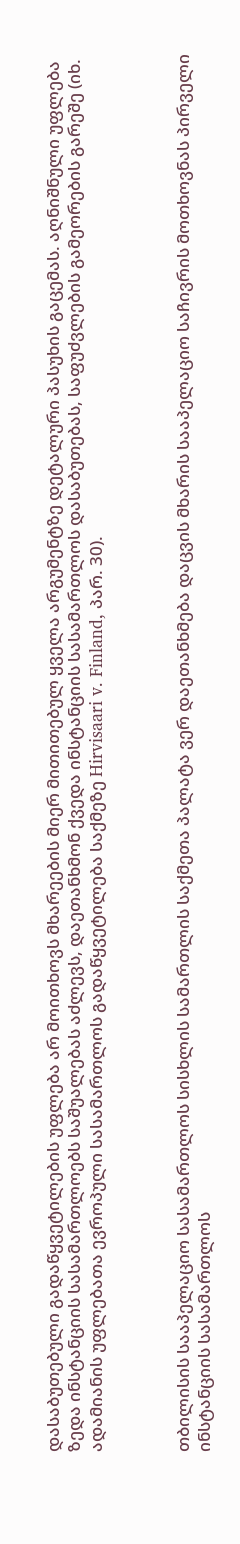დასაბუთებული გადაწყვეტილების უფლება არ მოითხოვს მხარეების მიერ მითითებულ ყველა არგუმენტზე დეტალური პასუხის გაცემას. აღნიშნული უფლება ზედა ინსტანციის სასამართლოებს საშუალებას აძლევს, დაეთანხმონ ქვედა ინსტანციის სასამართლოს დასაბუთებას, საფუძვლების გამეორების გარეშე (იხ. ადამიანის უფლებათა ევროპული სასამართლოს გადაწყვეტილება საქმეზე Hirvisaari v. Finland, პარ. 30).



თბილისის სააპელაციო სასამართლოს სისხლის სამართლის საქმეთა პალატა ვერ დაეთანხმება დაცვის მხარის სააპელაციო საჩივრის მოთხოვნას პირველი ინსტანციის სასამართლოს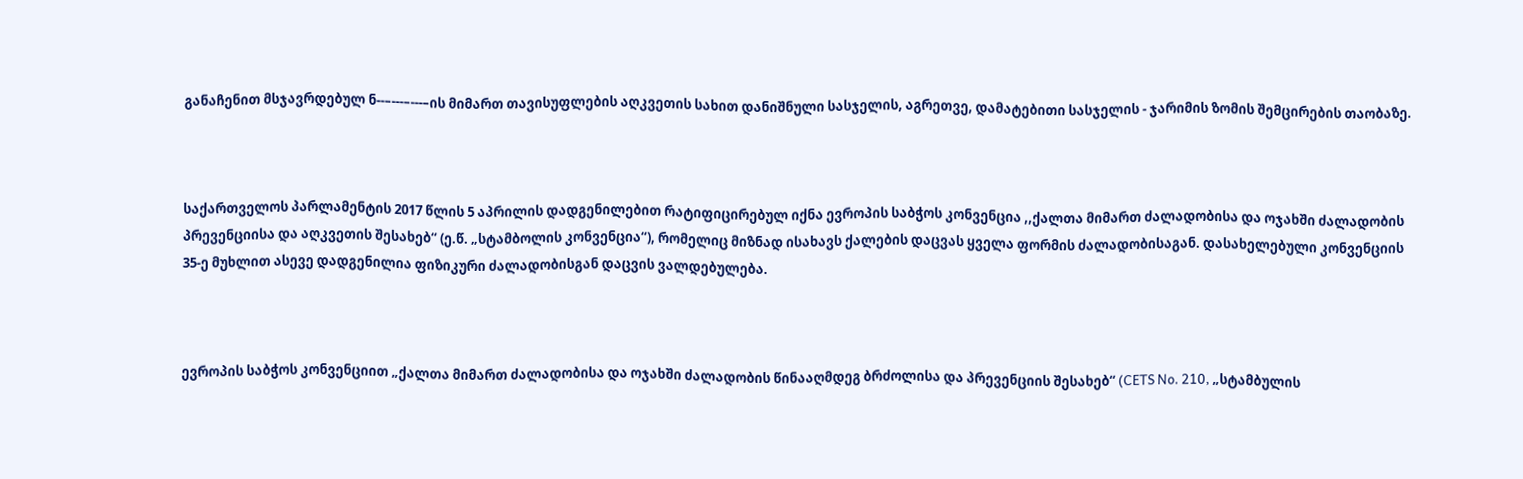განაჩენით მსჯავრდებულ ნ--–---–---–ის მიმართ თავისუფლების აღკვეთის სახით დანიშნული სასჯელის, აგრეთვე, დამატებითი სასჯელის - ჯარიმის ზომის შემცირების თაობაზე.



საქართველოს პარლამენტის 2017 წლის 5 აპრილის დადგენილებით რატიფიცირებულ იქნა ევროპის საბჭოს კონვენცია ,,ქალთა მიმართ ძალადობისა და ოჯახში ძალადობის პრევენციისა და აღკვეთის შესახებ“ (ე.წ. „სტამბოლის კონვენცია“), რომელიც მიზნად ისახავს ქალების დაცვას ყველა ფორმის ძალადობისაგან. დასახელებული კონვენციის 35-ე მუხლით ასევე დადგენილია ფიზიკური ძალადობისგან დაცვის ვალდებულება.



ევროპის საბჭოს კონვენციით „ქალთა მიმართ ძალადობისა და ოჯახში ძალადობის წინააღმდეგ ბრძოლისა და პრევენციის შესახებ“ (CETS No. 210, „სტამბულის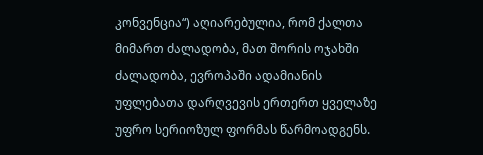კონვენცია“) აღიარებულია, რომ ქალთა მიმართ ძალადობა, მათ შორის ოჯახში ძალადობა, ევროპაში ადამიანის უფლებათა დარღვევის ერთერთ ყველაზე უფრო სერიოზულ ფორმას წარმოადგენს.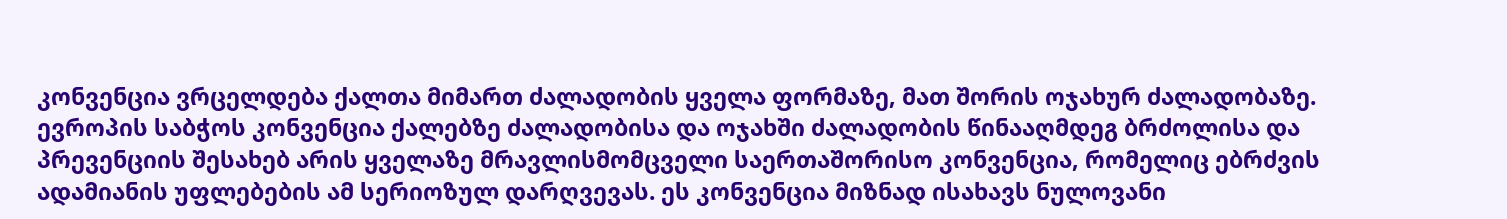კონვენცია ვრცელდება ქალთა მიმართ ძალადობის ყველა ფორმაზე, მათ შორის ოჯახურ ძალადობაზე. ევროპის საბჭოს კონვენცია ქალებზე ძალადობისა და ოჯახში ძალადობის წინააღმდეგ ბრძოლისა და პრევენციის შესახებ არის ყველაზე მრავლისმომცველი საერთაშორისო კონვენცია, რომელიც ებრძვის ადამიანის უფლებების ამ სერიოზულ დარღვევას. ეს კონვენცია მიზნად ისახავს ნულოვანი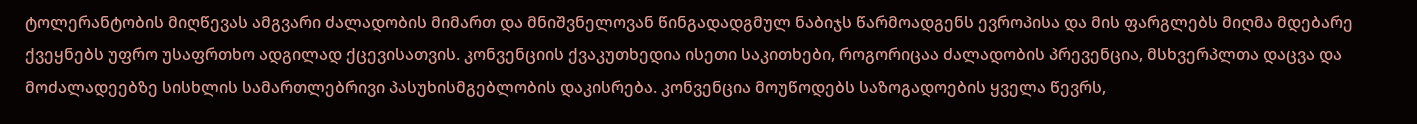ტოლერანტობის მიღწევას ამგვარი ძალადობის მიმართ და მნიშვნელოვან წინგადადგმულ ნაბიჯს წარმოადგენს ევროპისა და მის ფარგლებს მიღმა მდებარე ქვეყნებს უფრო უსაფრთხო ადგილად ქცევისათვის. კონვენციის ქვაკუთხედია ისეთი საკითხები, როგორიცაა ძალადობის პრევენცია, მსხვერპლთა დაცვა და მოძალადეებზე სისხლის სამართლებრივი პასუხისმგებლობის დაკისრება. კონვენცია მოუწოდებს საზოგადოების ყველა წევრს,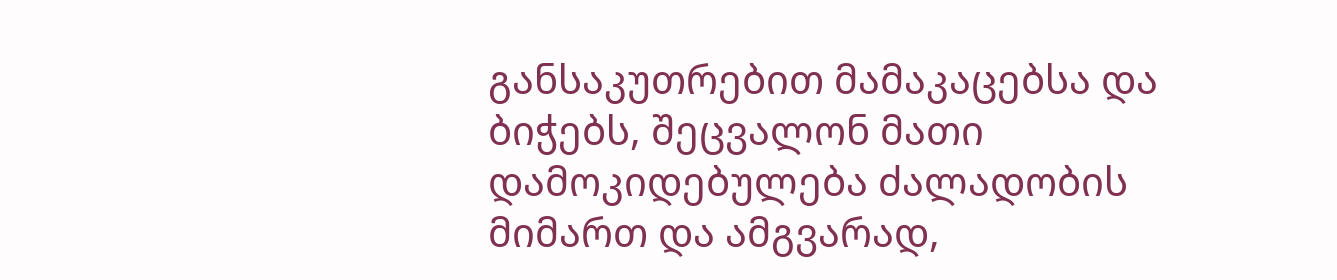განსაკუთრებით მამაკაცებსა და ბიჭებს, შეცვალონ მათი დამოკიდებულება ძალადობის მიმართ და ამგვარად,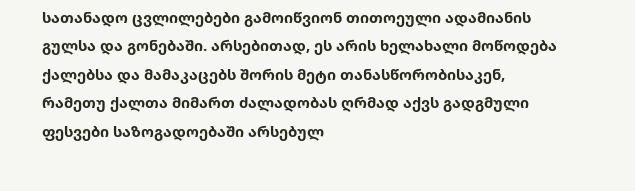სათანადო ცვლილებები გამოიწვიონ თითოეული ადამიანის გულსა და გონებაში. არსებითად, ეს არის ხელახალი მოწოდება ქალებსა და მამაკაცებს შორის მეტი თანასწორობისაკენ, რამეთუ ქალთა მიმართ ძალადობას ღრმად აქვს გადგმული ფესვები საზოგადოებაში არსებულ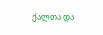ქალთა და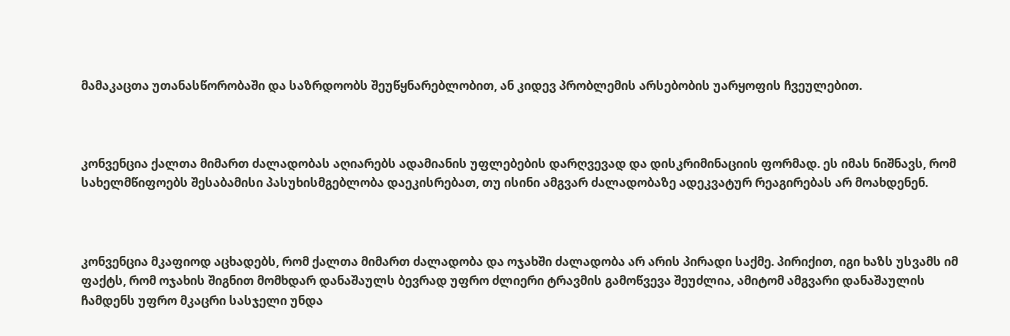მამაკაცთა უთანასწორობაში და საზრდოობს შეუწყნარებლობით, ან კიდევ პრობლემის არსებობის უარყოფის ჩვეულებით.



კონვენცია ქალთა მიმართ ძალადობას აღიარებს ადამიანის უფლებების დარღვევად და დისკრიმინაციის ფორმად. ეს იმას ნიშნავს, რომ სახელმწიფოებს შესაბამისი პასუხისმგებლობა დაეკისრებათ, თუ ისინი ამგვარ ძალადობაზე ადეკვატურ რეაგირებას არ მოახდენენ.



კონვენცია მკაფიოდ აცხადებს, რომ ქალთა მიმართ ძალადობა და ოჯახში ძალადობა არ არის პირადი საქმე. პირიქით, იგი ხაზს უსვამს იმ ფაქტს, რომ ოჯახის შიგნით მომხდარ დანაშაულს ბევრად უფრო ძლიერი ტრავმის გამოწვევა შეუძლია, ამიტომ ამგვარი დანაშაულის ჩამდენს უფრო მკაცრი სასჯელი უნდა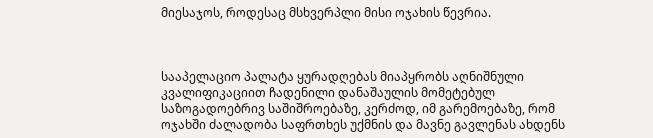მიესაჯოს, როდესაც მსხვერპლი მისი ოჯახის წევრია.



სააპელაციო პალატა ყურადღებას მიაპყრობს აღნიშნული კვალიფიკაციით ჩადენილი დანაშაულის მომეტებულ საზოგადოებრივ საშიშროებაზე, კერძოდ, იმ გარემოებაზე, რომ ოჯახში ძალადობა საფრთხეს უქმნის და მავნე გავლენას ახდენს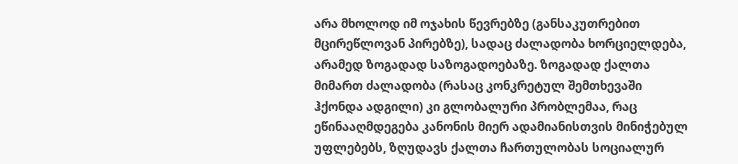არა მხოლოდ იმ ოჯახის წევრებზე (განსაკუთრებით მცირეწლოვან პირებზე), სადაც ძალადობა ხორციელდება, არამედ ზოგადად საზოგადოებაზე. ზოგადად ქალთა მიმართ ძალადობა (რასაც კონკრეტულ შემთხევაში ჰქონდა ადგილი) კი გლობალური პრობლემაა, რაც ეწინააღმდეგება კანონის მიერ ადამიანისთვის მინიჭებულ უფლებებს, ზღუდავს ქალთა ჩართულობას სოციალურ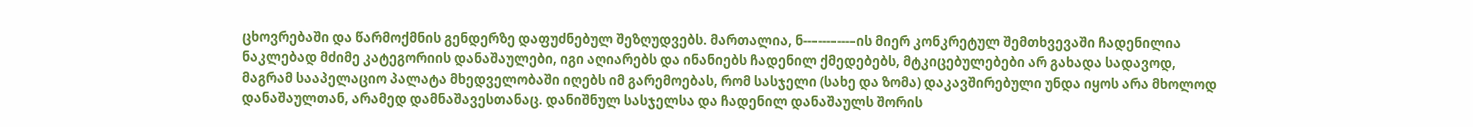ცხოვრებაში და წარმოქმნის გენდერზე დაფუძნებულ შეზღუდვებს. მართალია, ნ--–---–---–ის მიერ კონკრეტულ შემთხვევაში ჩადენილია ნაკლებად მძიმე კატეგორიის დანაშაულები, იგი აღიარებს და ინანიებს ჩადენილ ქმედებებს, მტკიცებულებები არ გახადა სადავოდ, მაგრამ სააპელაციო პალატა მხედველობაში იღებს იმ გარემოებას, რომ სასჯელი (სახე და ზომა) დაკავშირებული უნდა იყოს არა მხოლოდ დანაშაულთან, არამედ დამნაშავესთანაც. დანიშნულ სასჯელსა და ჩადენილ დანაშაულს შორის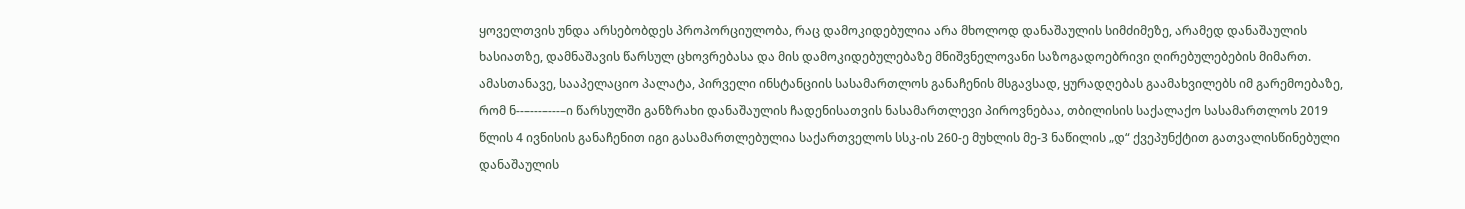ყოველთვის უნდა არსებობდეს პროპორციულობა, რაც დამოკიდებულია არა მხოლოდ დანაშაულის სიმძიმეზე, არამედ დანაშაულის ხასიათზე, დამნაშავის წარსულ ცხოვრებასა და მის დამოკიდებულებაზე მნიშვნელოვანი საზოგადოებრივი ღირებულებების მიმართ. ამასთანავე, სააპელაციო პალატა, პირველი ინსტანციის სასამართლოს განაჩენის მსგავსად, ყურადღებას გაამახვილებს იმ გარემოებაზე, რომ ნ--–---–---–ი წარსულში განზრახი დანაშაულის ჩადენისათვის ნასამართლევი პიროვნებაა, თბილისის საქალაქო სასამართლოს 2019 წლის 4 ივნისის განაჩენით იგი გასამართლებულია საქართველოს სსკ-ის 260-ე მუხლის მე-3 ნაწილის „დ“ ქვეპუნქტით გათვალისწინებული დანაშაულის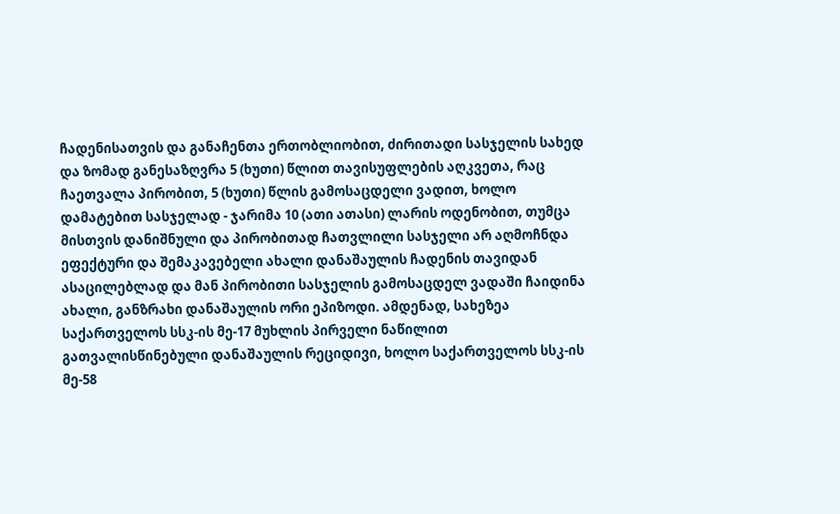ჩადენისათვის და განაჩენთა ერთობლიობით, ძირითადი სასჯელის სახედ და ზომად განესაზღვრა 5 (ხუთი) წლით თავისუფლების აღკვეთა, რაც ჩაეთვალა პირობით, 5 (ხუთი) წლის გამოსაცდელი ვადით, ხოლო დამატებით სასჯელად - ჯარიმა 10 (ათი ათასი) ლარის ოდენობით, თუმცა მისთვის დანიშნული და პირობითად ჩათვლილი სასჯელი არ აღმოჩნდა ეფექტური და შემაკავებელი ახალი დანაშაულის ჩადენის თავიდან ასაცილებლად და მან პირობითი სასჯელის გამოსაცდელ ვადაში ჩაიდინა ახალი, განზრახი დანაშაულის ორი ეპიზოდი. ამდენად, სახეზეა საქართველოს სსკ-ის მე-17 მუხლის პირველი ნაწილით გათვალისწინებული დანაშაულის რეციდივი, ხოლო საქართველოს სსკ-ის მე-58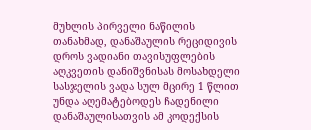მუხლის პირველი ნაწილის თანახმად, დანაშაულის რეციდივის დროს ვადიანი თავისუფლების აღკვეთის დანიშვნისას მოსახდელი სასჯელის ვადა სულ მცირე 1 წლით უნდა აღემატებოდეს ჩადენილი დანაშაულისათვის ამ კოდექსის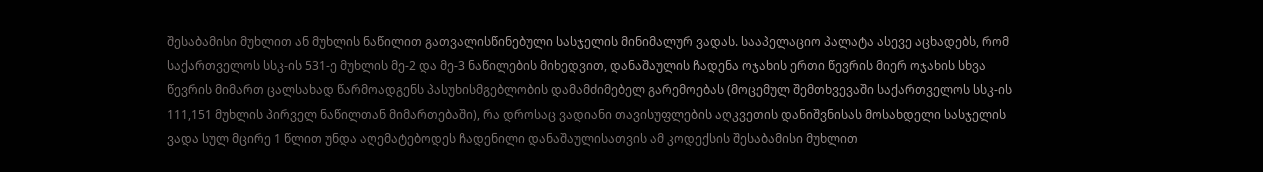შესაბამისი მუხლით ან მუხლის ნაწილით გათვალისწინებული სასჯელის მინიმალურ ვადას. სააპელაციო პალატა ასევე აცხადებს, რომ საქართველოს სსკ-ის 531-ე მუხლის მე-2 და მე-3 ნაწილების მიხედვით, დანაშაულის ჩადენა ოჯახის ერთი წევრის მიერ ოჯახის სხვა წევრის მიმართ ცალსახად წარმოადგენს პასუხისმგებლობის დამამძიმებელ გარემოებას (მოცემულ შემთხვევაში საქართველოს სსკ-ის 111,151 მუხლის პირველ ნაწილთან მიმართებაში), რა დროსაც ვადიანი თავისუფლების აღკვეთის დანიშვნისას მოსახდელი სასჯელის ვადა სულ მცირე 1 წლით უნდა აღემატებოდეს ჩადენილი დანაშაულისათვის ამ კოდექსის შესაბამისი მუხლით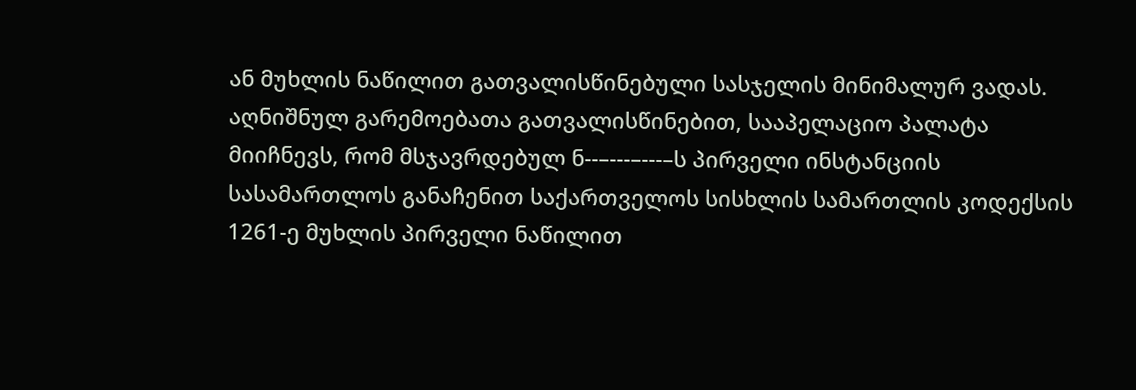ან მუხლის ნაწილით გათვალისწინებული სასჯელის მინიმალურ ვადას. აღნიშნულ გარემოებათა გათვალისწინებით, სააპელაციო პალატა მიიჩნევს, რომ მსჯავრდებულ ნ--–---–---–ს პირველი ინსტანციის სასამართლოს განაჩენით საქართველოს სისხლის სამართლის კოდექსის 1261-ე მუხლის პირველი ნაწილით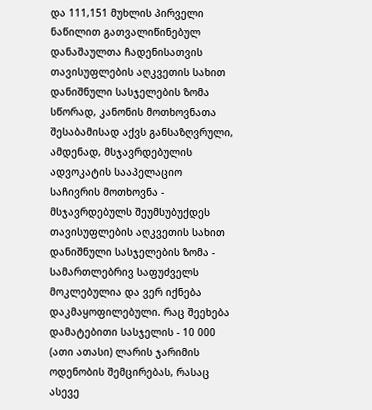და 111,151 მუხლის პირველი ნაწილით გათვალიწინებულ დანაშაულთა ჩადენისათვის თავისუფლების აღკვეთის სახით დანიშნული სასჯელების ზომა სწორად, კანონის მოთხოვნათა შესაბამისად აქვს განსაზღვრული, ამდენად, მსჯავრდებულის ადვოკატის სააპელაციო საჩივრის მოთხოვნა - მსჯავრდებულს შეუმსუბუქდეს თავისუფლების აღკვეთის სახით დანიშნული სასჯელების ზომა - სამართლებრივ საფუძველს მოკლებულია და ვერ იქნება დაკმაყოფილებული. რაც შეეხება დამატებითი სასჯელის - 10 000 (ათი ათასი) ლარის ჯარიმის ოდენობის შემცირებას, რასაც ასევე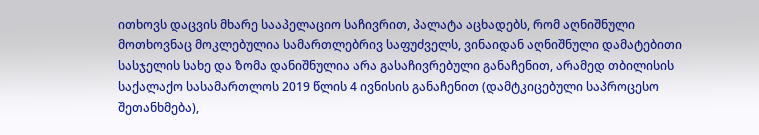ითხოვს დაცვის მხარე სააპელაციო საჩივრით, პალატა აცხადებს, რომ აღნიშნული მოთხოვნაც მოკლებულია სამართლებრივ საფუძველს, ვინაიდან აღნიშნული დამატებითი სასჯელის სახე და ზომა დანიშნულია არა გასაჩივრებული განაჩენით, არამედ თბილისის საქალაქო სასამართლოს 2019 წლის 4 ივნისის განაჩენით (დამტკიცებული საპროცესო შეთანხმება),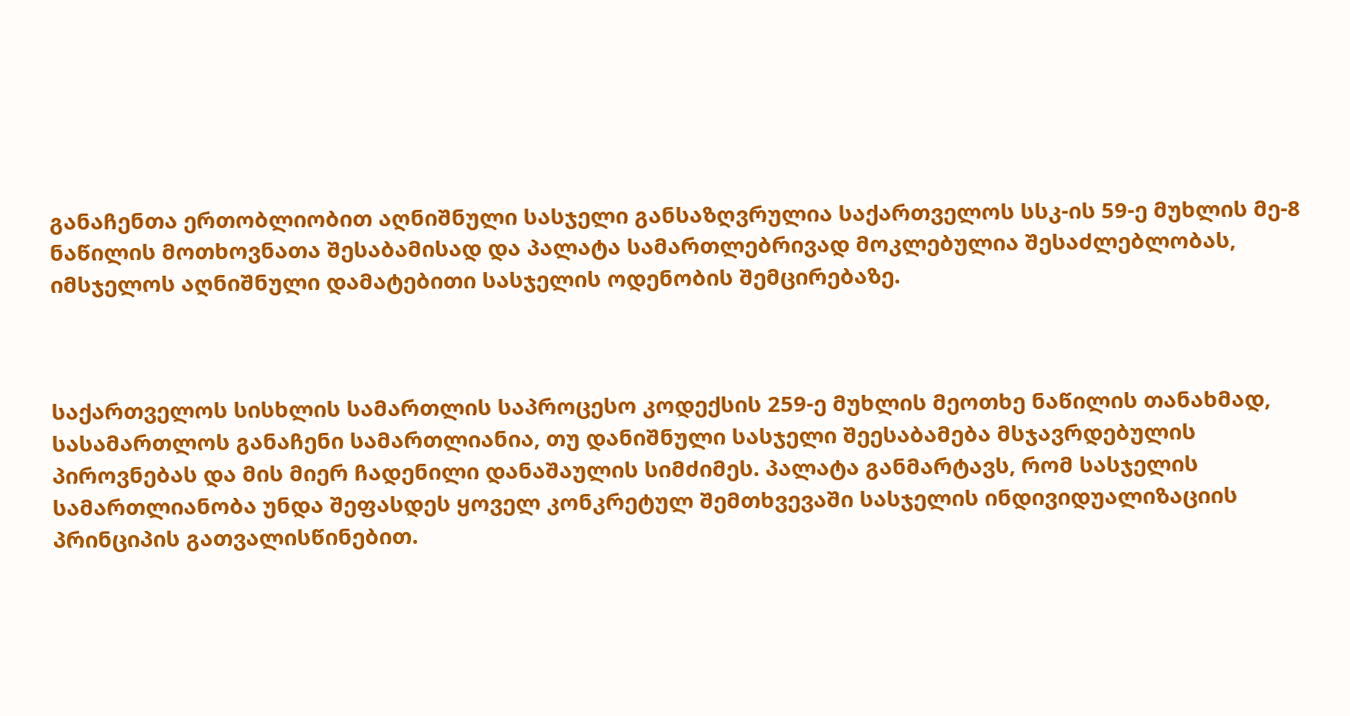განაჩენთა ერთობლიობით აღნიშნული სასჯელი განსაზღვრულია საქართველოს სსკ-ის 59-ე მუხლის მე-8 ნაწილის მოთხოვნათა შესაბამისად და პალატა სამართლებრივად მოკლებულია შესაძლებლობას, იმსჯელოს აღნიშნული დამატებითი სასჯელის ოდენობის შემცირებაზე.



საქართველოს სისხლის სამართლის საპროცესო კოდექსის 259-ე მუხლის მეოთხე ნაწილის თანახმად, სასამართლოს განაჩენი სამართლიანია, თუ დანიშნული სასჯელი შეესაბამება მსჯავრდებულის პიროვნებას და მის მიერ ჩადენილი დანაშაულის სიმძიმეს. პალატა განმარტავს, რომ სასჯელის სამართლიანობა უნდა შეფასდეს ყოველ კონკრეტულ შემთხვევაში სასჯელის ინდივიდუალიზაციის პრინციპის გათვალისწინებით.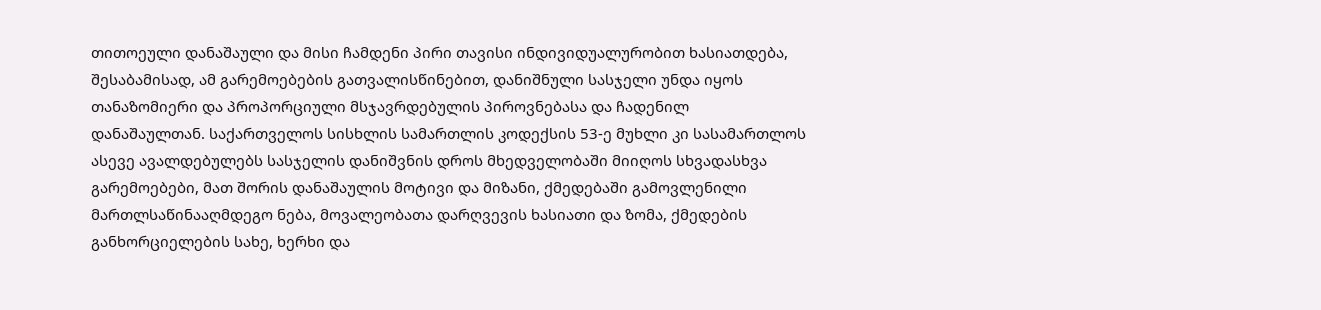თითოეული დანაშაული და მისი ჩამდენი პირი თავისი ინდივიდუალურობით ხასიათდება, შესაბამისად, ამ გარემოებების გათვალისწინებით, დანიშნული სასჯელი უნდა იყოს თანაზომიერი და პროპორციული მსჯავრდებულის პიროვნებასა და ჩადენილ დანაშაულთან. საქართველოს სისხლის სამართლის კოდექსის 53-ე მუხლი კი სასამართლოს ასევე ავალდებულებს სასჯელის დანიშვნის დროს მხედველობაში მიიღოს სხვადასხვა გარემოებები, მათ შორის დანაშაულის მოტივი და მიზანი, ქმედებაში გამოვლენილი მართლსაწინააღმდეგო ნება, მოვალეობათა დარღვევის ხასიათი და ზომა, ქმედების განხორციელების სახე, ხერხი და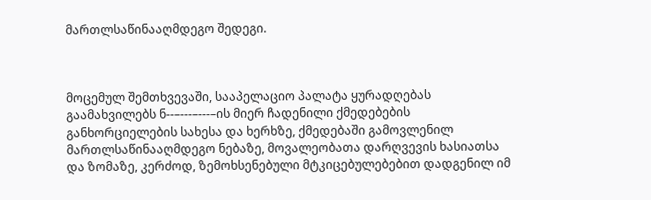მართლსაწინააღმდეგო შედეგი.



მოცემულ შემთხვევაში, სააპელაციო პალატა ყურადღებას გაამახვილებს ნ--–---–---–ის მიერ ჩადენილი ქმედებების განხორციელების სახესა და ხერხზე, ქმედებაში გამოვლენილ მართლსაწინააღმდეგო ნებაზე, მოვალეობათა დარღვევის ხასიათსა და ზომაზე, კერძოდ, ზემოხსენებული მტკიცებულებებით დადგენილ იმ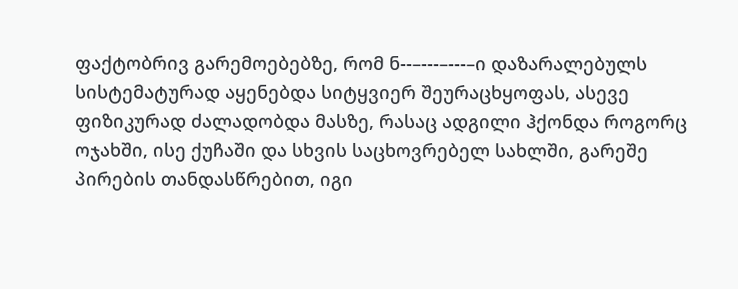ფაქტობრივ გარემოებებზე, რომ ნ--–---–---–ი დაზარალებულს სისტემატურად აყენებდა სიტყვიერ შეურაცხყოფას, ასევე ფიზიკურად ძალადობდა მასზე, რასაც ადგილი ჰქონდა როგორც ოჯახში, ისე ქუჩაში და სხვის საცხოვრებელ სახლში, გარეშე პირების თანდასწრებით, იგი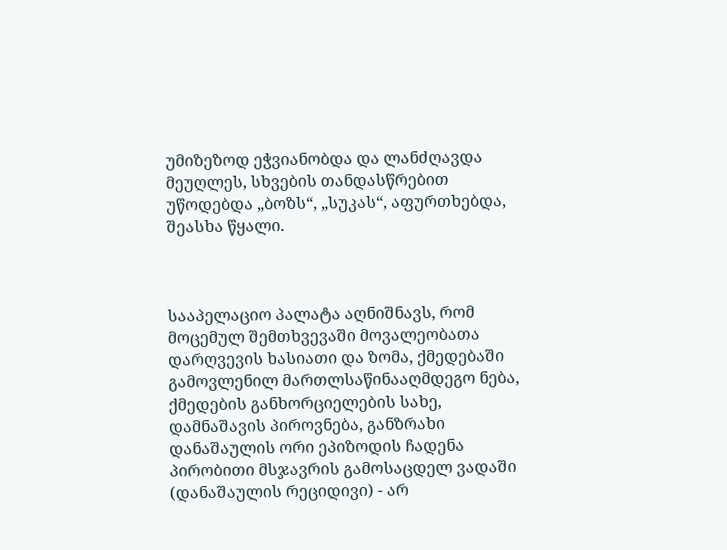უმიზეზოდ ეჭვიანობდა და ლანძღავდა მეუღლეს, სხვების თანდასწრებით უწოდებდა „ბოზს“, „სუკას“, აფურთხებდა, შეასხა წყალი.



სააპელაციო პალატა აღნიშნავს, რომ მოცემულ შემთხვევაში მოვალეობათა დარღვევის ხასიათი და ზომა, ქმედებაში გამოვლენილ მართლსაწინააღმდეგო ნება, ქმედების განხორციელების სახე, დამნაშავის პიროვნება, განზრახი დანაშაულის ორი ეპიზოდის ჩადენა პირობითი მსჯავრის გამოსაცდელ ვადაში (დანაშაულის რეციდივი) - არ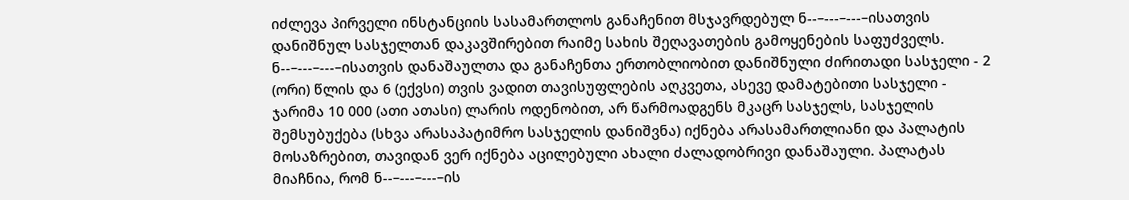იძლევა პირველი ინსტანციის სასამართლოს განაჩენით მსჯავრდებულ ნ--–---–---–ისათვის დანიშნულ სასჯელთან დაკავშირებით რაიმე სახის შეღავათების გამოყენების საფუძველს. ნ--–---–---–ისათვის დანაშაულთა და განაჩენთა ერთობლიობით დანიშნული ძირითადი სასჯელი - 2 (ორი) წლის და 6 (ექვსი) თვის ვადით თავისუფლების აღკვეთა, ასევე დამატებითი სასჯელი - ჯარიმა 10 000 (ათი ათასი) ლარის ოდენობით, არ წარმოადგენს მკაცრ სასჯელს, სასჯელის შემსუბუქება (სხვა არასაპატიმრო სასჯელის დანიშვნა) იქნება არასამართლიანი და პალატის მოსაზრებით, თავიდან ვერ იქნება აცილებული ახალი ძალადობრივი დანაშაული. პალატას მიაჩნია, რომ ნ--–---–---–ის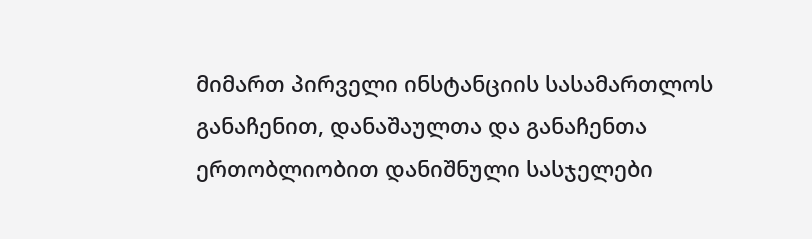მიმართ პირველი ინსტანციის სასამართლოს განაჩენით, დანაშაულთა და განაჩენთა ერთობლიობით დანიშნული სასჯელები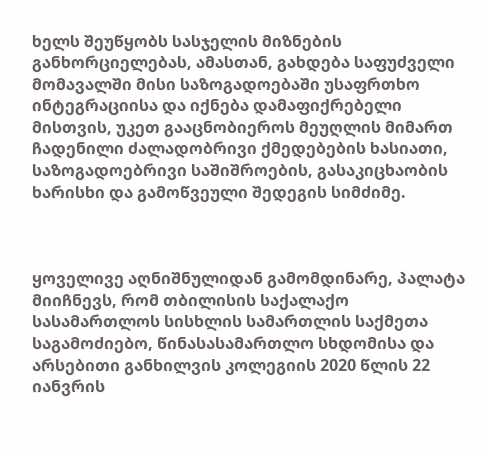ხელს შეუწყობს სასჯელის მიზნების განხორციელებას, ამასთან, გახდება საფუძველი მომავალში მისი საზოგადოებაში უსაფრთხო ინტეგრაციისა და იქნება დამაფიქრებელი მისთვის, უკეთ გააცნობიეროს მეუღლის მიმართ ჩადენილი ძალადობრივი ქმედებების ხასიათი, საზოგადოებრივი საშიშროების, გასაკიცხაობის ხარისხი და გამოწვეული შედეგის სიმძიმე.



ყოველივე აღნიშნულიდან გამომდინარე, პალატა მიიჩნევს, რომ თბილისის საქალაქო სასამართლოს სისხლის სამართლის საქმეთა საგამოძიებო, წინასასამართლო სხდომისა და არსებითი განხილვის კოლეგიის 2020 წლის 22 იანვრის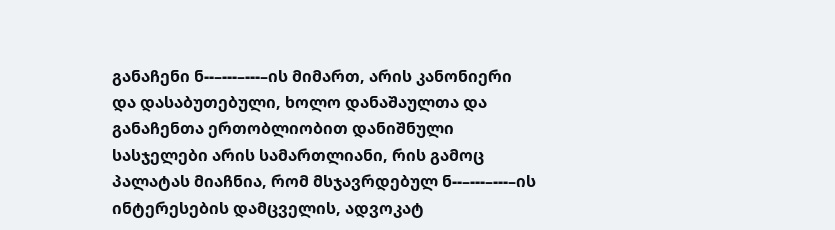განაჩენი ნ--–---–---–ის მიმართ, არის კანონიერი და დასაბუთებული, ხოლო დანაშაულთა და განაჩენთა ერთობლიობით დანიშნული სასჯელები არის სამართლიანი, რის გამოც პალატას მიაჩნია, რომ მსჯავრდებულ ნ--–---–---–ის ინტერესების დამცველის, ადვოკატ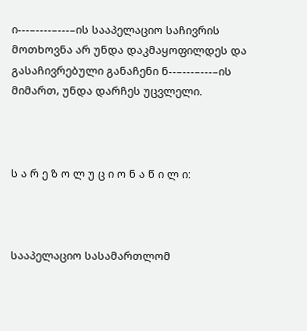ი---–----–---–ის სააპელაციო საჩივრის მოთხოვნა არ უნდა დაკმაყოფილდეს და გასაჩივრებული განაჩენი ნ--–---–---–ის მიმართ, უნდა დარჩეს უცვლელი.



ს ა რ ე ზ ო ლ უ ც ი ო ნ ა წ ი ლ ი:



სააპელაციო სასამართლომ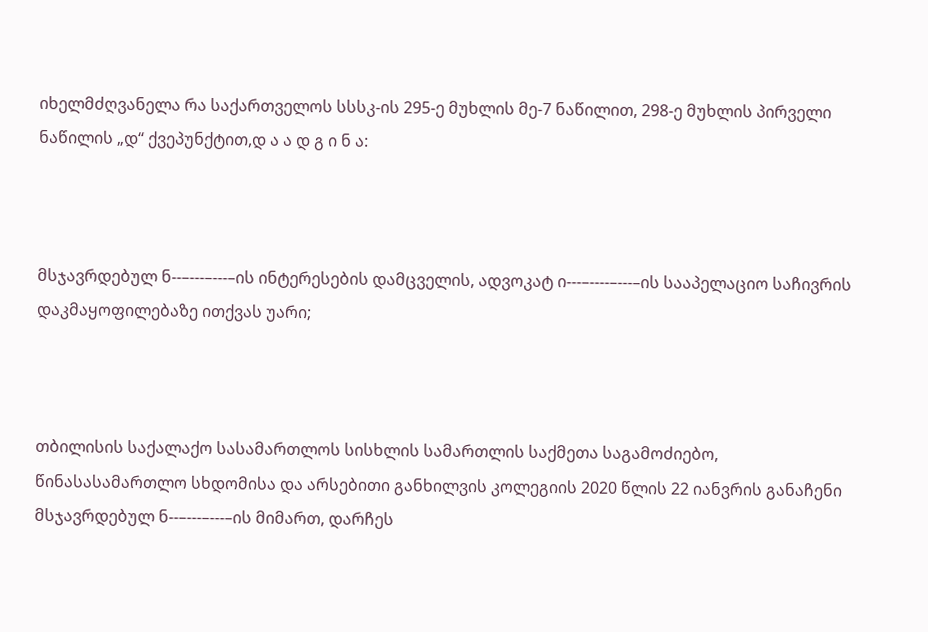იხელმძღვანელა რა საქართველოს სსსკ-ის 295-ე მუხლის მე-7 ნაწილით, 298-ე მუხლის პირველი ნაწილის „დ“ ქვეპუნქტით,დ ა ა დ გ ი ნ ა:



მსჯავრდებულ ნ--–---–---–ის ინტერესების დამცველის, ადვოკატ ი---–----–---–ის სააპელაციო საჩივრის დაკმაყოფილებაზე ითქვას უარი;



თბილისის საქალაქო სასამართლოს სისხლის სამართლის საქმეთა საგამოძიებო, წინასასამართლო სხდომისა და არსებითი განხილვის კოლეგიის 2020 წლის 22 იანვრის განაჩენი მსჯავრდებულ ნ--–---–---–ის მიმართ, დარჩეს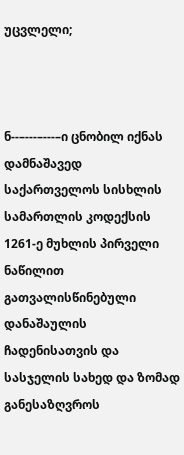უცვლელი;



ნ--–---–---–ი ცნობილ იქნას დამნაშავედ საქართველოს სისხლის სამართლის კოდექსის 1261-ე მუხლის პირველი ნაწილით გათვალისწინებული დანაშაულის ჩადენისათვის და სასჯელის სახედ და ზომად განესაზღვროს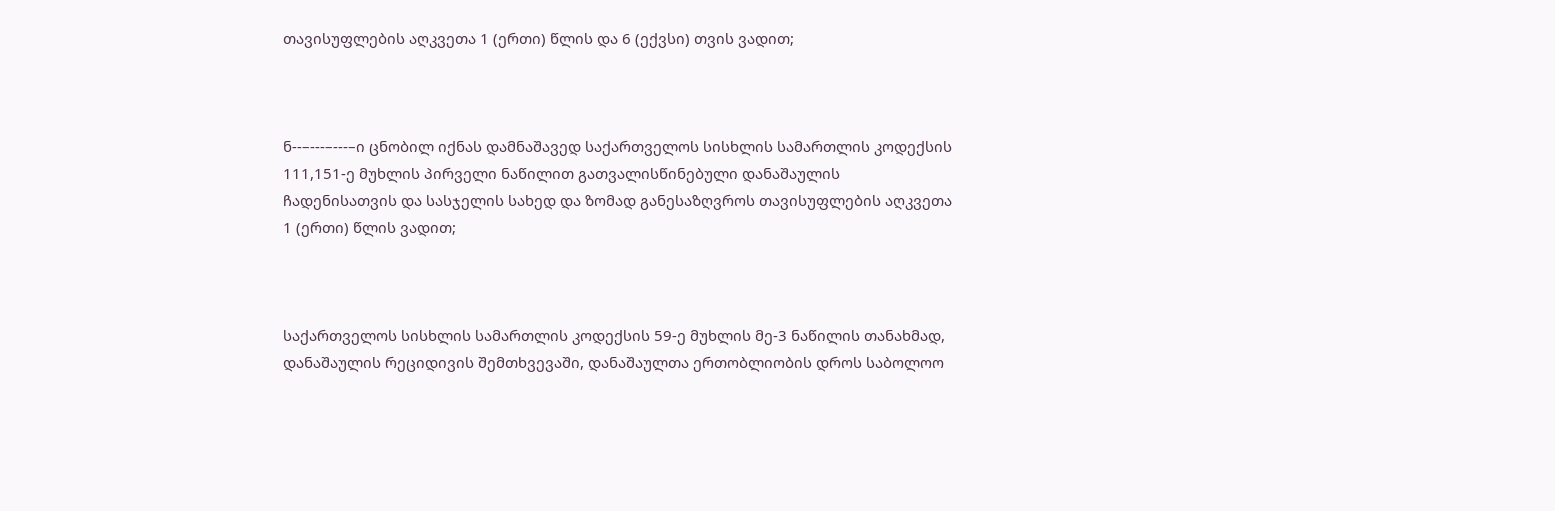თავისუფლების აღკვეთა 1 (ერთი) წლის და 6 (ექვსი) თვის ვადით;



ნ--–---–---–ი ცნობილ იქნას დამნაშავედ საქართველოს სისხლის სამართლის კოდექსის 111,151-ე მუხლის პირველი ნაწილით გათვალისწინებული დანაშაულის ჩადენისათვის და სასჯელის სახედ და ზომად განესაზღვროს თავისუფლების აღკვეთა 1 (ერთი) წლის ვადით;



საქართველოს სისხლის სამართლის კოდექსის 59-ე მუხლის მე-3 ნაწილის თანახმად, დანაშაულის რეციდივის შემთხვევაში, დანაშაულთა ერთობლიობის დროს საბოლოო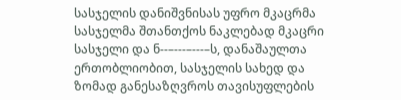სასჯელის დანიშვნისას უფრო მკაცრმა სასჯელმა შთანთქოს ნაკლებად მკაცრი სასჯელი და ნ--–---–---–ს, დანაშაულთა ერთობლიობით, სასჯელის სახედ და ზომად განესაზღვროს თავისუფლების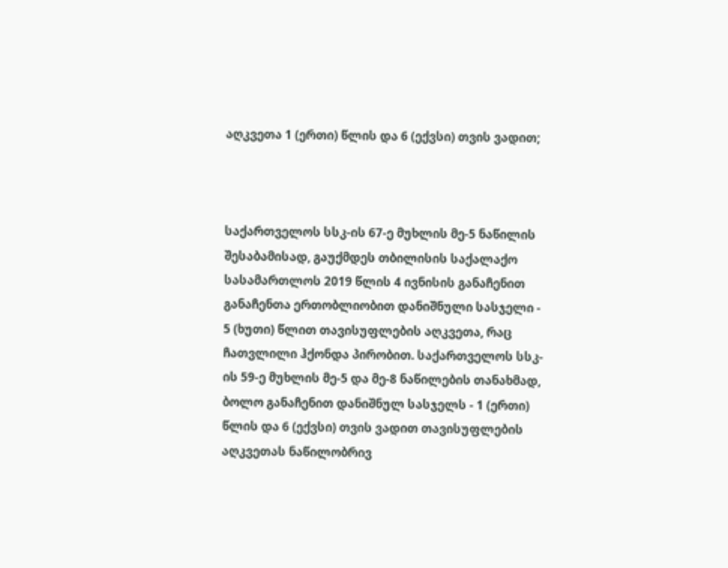აღკვეთა 1 (ერთი) წლის და 6 (ექვსი) თვის ვადით;



საქართველოს სსკ-ის 67-ე მუხლის მე-5 ნაწილის შესაბამისად, გაუქმდეს თბილისის საქალაქო სასამართლოს 2019 წლის 4 ივნისის განაჩენით განაჩენთა ერთობლიობით დანიშნული სასჯელი - 5 (ხუთი) წლით თავისუფლების აღკვეთა, რაც ჩათვლილი ჰქონდა პირობით. საქართველოს სსკ-ის 59-ე მუხლის მე-5 და მე-8 ნაწილების თანახმად, ბოლო განაჩენით დანიშნულ სასჯელს - 1 (ერთი) წლის და 6 (ექვსი) თვის ვადით თავისუფლების აღკვეთას ნაწილობრივ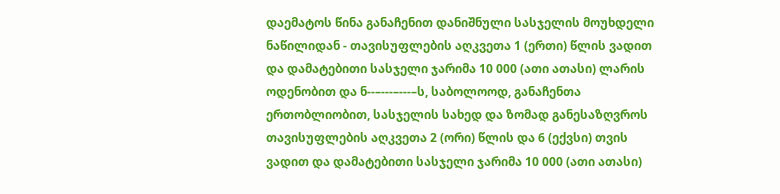დაემატოს წინა განაჩენით დანიშნული სასჯელის მოუხდელი ნაწილიდან - თავისუფლების აღკვეთა 1 (ერთი) წლის ვადით და დამატებითი სასჯელი ჯარიმა 10 000 (ათი ათასი) ლარის ოდენობით და ნ--–---–---–ს, საბოლოოდ, განაჩენთა ერთობლიობით, სასჯელის სახედ და ზომად განესაზღვროს თავისუფლების აღკვეთა 2 (ორი) წლის და 6 (ექვსი) თვის ვადით და დამატებითი სასჯელი ჯარიმა 10 000 (ათი ათასი)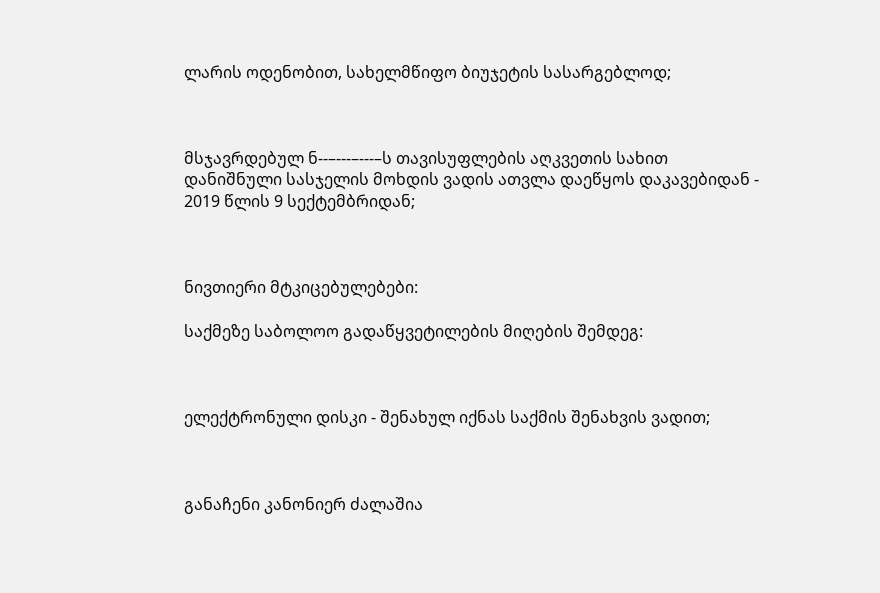ლარის ოდენობით, სახელმწიფო ბიუჯეტის სასარგებლოდ;



მსჯავრდებულ ნ--–---–---–ს თავისუფლების აღკვეთის სახით დანიშნული სასჯელის მოხდის ვადის ათვლა დაეწყოს დაკავებიდან - 2019 წლის 9 სექტემბრიდან;



ნივთიერი მტკიცებულებები:

საქმეზე საბოლოო გადაწყვეტილების მიღების შემდეგ:



ელექტრონული დისკი - შენახულ იქნას საქმის შენახვის ვადით;



განაჩენი კანონიერ ძალაშია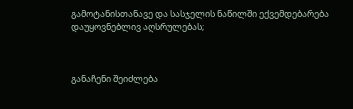გამოტანისთანავე და სასჯელის ნაწილში ექვემდებარება დაუყოვნებლივ აღსრულებას;



განაჩენი შეიძლება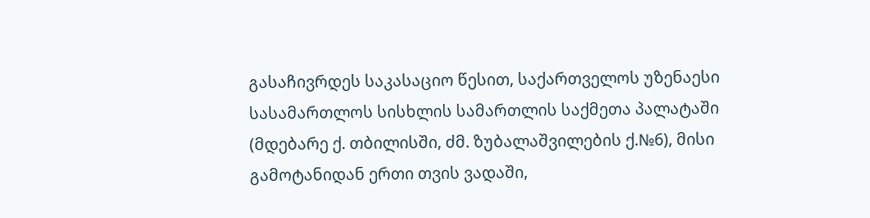გასაჩივრდეს საკასაციო წესით, საქართველოს უზენაესი სასამართლოს სისხლის სამართლის საქმეთა პალატაში (მდებარე ქ. თბილისში, ძმ. ზუბალაშვილების ქ.№6), მისი გამოტანიდან ერთი თვის ვადაში,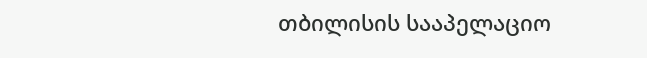თბილისის სააპელაციო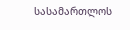სასამართლოს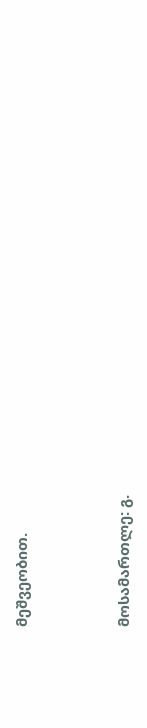მეშვეობით.



მოსამართლე: გ.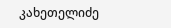კახეთელიძე